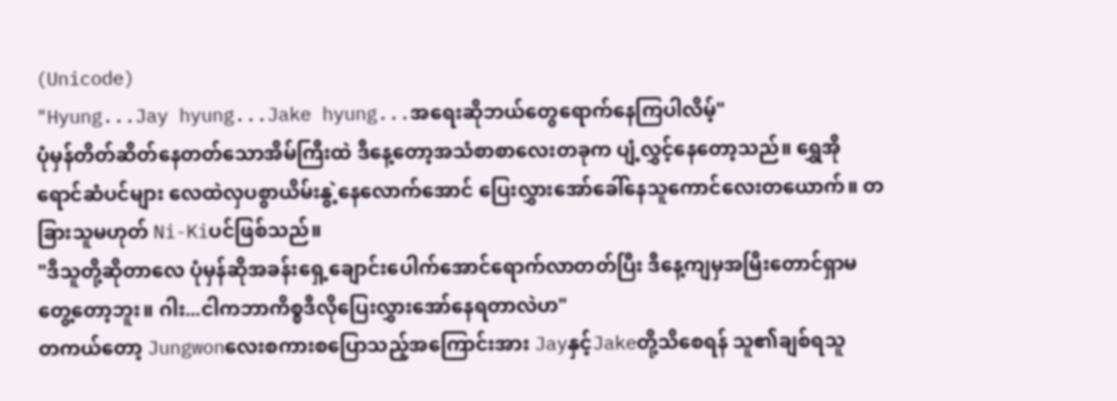(Unicode)
"Hyung...Jay hyung...Jake hyung...အရေးဆိုဘယ်တွေရောက်နေကြပါလိမ့်"
ပုံမှန်တိတ်ဆိတ်နေတတ်သောအိမ်ကြီးထဲ ဒီနေ့တော့အသံစာစာလေးတခုက ပျံ့လွှင့်နေတော့သည်။ ရွှေအိုရောင်ဆံပင်များ လေထဲလှပစွာယိမ်းနွဲ့နေလောက်အောင် ပြေးလွှားအော်ခေါ်နေသူကောင်လေးတယောက်။ တခြားသူမဟုတ် Ni-Kiပင်ဖြစ်သည်။
"ဒီသူတို့ဆိုတာလေ ပုံမှန်ဆိုအခန်းရှေ့ချောင်းပေါက်အောင်ရောက်လာတတ်ပြီး ဒီနေ့ကျမှအမြီးတောင်ရှာမတွေ့တော့ဘူး။ ဂါး...ငါကဘာကိစ္စဒီလိုပြေးလွှားအော်နေရတာလဲဟ"
တကယ်တော့ Jungwonလေးစကားစပြောသည့်အကြောင်းအား Jayနှင့်Jakeတို့သိစေရန် သူ၏ချစ်ရသူ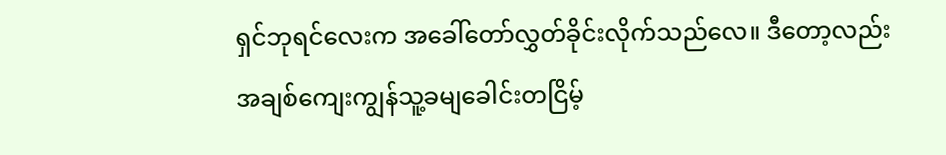ရှင်ဘုရင်လေးက အခေါ်တော်လွှတ်ခိုင်းလိုက်သည်လေ။ ဒီတော့လည်း အချစ်ကျေးကျွန်သူ့ခမျခေါင်းတငြိမ့်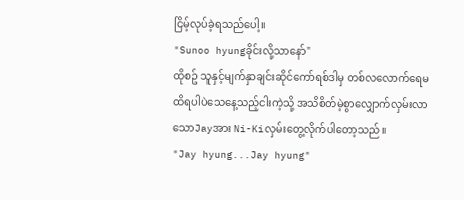ငြိမ့်လုပ်ခဲ့ရသည်ပေါ့။
"Sunoo hyungခိုင်းလို့သာနော်"
ထိုစဥ် သူနှင့်မျက်နှာချင်းဆိုင်ကော်ရစ်ဒါမှ တစ်လလောက်ရေမထိရပါပဲသေနေ့သည့်ငါးကဲ့သို့ အသိစိတ်မဲ့စွာလျှောက်လှမ်းလာသောJayအား Ni-Kiလှမ်းတွေ့လိုက်ပါတော့သည်။
"Jay hyung...Jay hyung"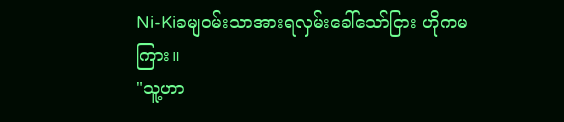Ni-Kiခမျဝမ်းသာအားရလှမ်းခေါ်သော်ငြား ဟိုကမကြား။
"သူ့ဟာ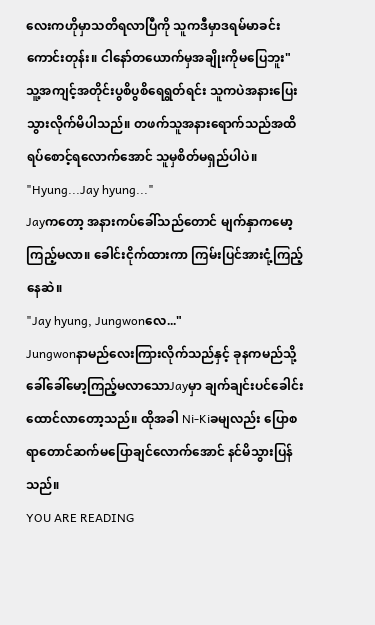လေးကဟိုမှာသတိရလာပြီကို သူကဒီမှာဒရမ်မာခင်းကောင်းတုန်း။ ငါနော်တယောက်မှအချိုးကိုမပြေဘူး"
သူ့အကျင့်အတိုင်းပွစိပွစိရေရွတ်ရင်း သူကပဲအနားပြေးသွားလိုက်မိပါသည်။ တဖက်သူအနားရောက်သည်အထိ ရပ်စောင့်ရလောက်အောင် သူမှစိတ်မရှည်ပါပဲ။
"Hyung...Jay hyung..."
Jayကတော့ အနားကပ်ခေါ်သည်တောင် မျက်နှာကမော့ကြည့်မလာ။ ခေါင်းငိုက်ထားကာ ကြမ်းပြင်အားငုံ့ကြည့်နေဆဲ။
"Jay hyung, Jungwonလေ..."
Jungwonနာမည်လေးကြားလိုက်သည်နှင့် ခုနကမည်သို့ခေါ်ခေါ်မော့ကြည့်မလာသောJayမှာ ချက်ချင်းပင်ခေါင်းထောင်လာတော့သည်။ ထိုအခါ Ni-Kiခမျလည်း ပြောစရာတောင်ဆက်မပြောချင်လောက်အောင် နင်မိသွားပြန်သည်။
YOU ARE READING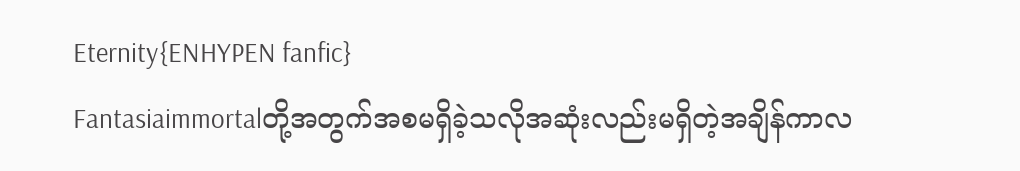Eternity{ENHYPEN fanfic}
Fantasiaimmortalတို့အတွက်အစမရှိခဲ့သလိုအဆုံးလည်းမရှိတဲ့အချိန်ကာလ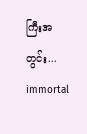ကြီးအတွင်း... immortal